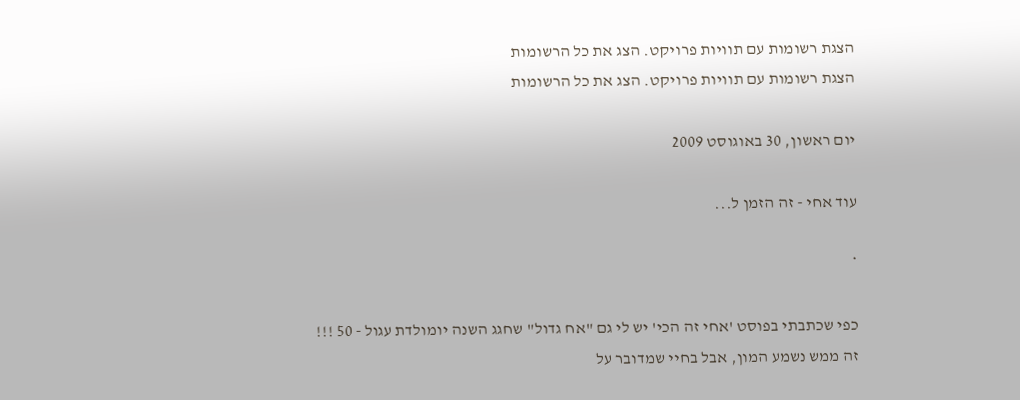הצגת רשומות עם תוויות פרויקט. הצג את כל הרשומות
הצגת רשומות עם תוויות פרויקט. הצג את כל הרשומות

יום ראשון, 30 באוגוסט 2009

עוד אחי - זה הזמן ל...

*

כפי שכתבתי בפוסט 'אחי זה הכי' יש לי גם "אח גדול" שחגג השנה יומולדת עגול - 50 !!!
זה ממש נשמע המון, אבל בחיי שמדובר על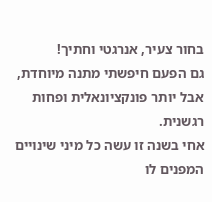בחור צעיר, אנרגטי וחתיך!
גם הפעם חיפשתי מתנה מיוחדת, אבל יותר פונקציונאלית ופחות רגשנית.
אחי בשנה זו עשה כל מיני שינויים המפנים לו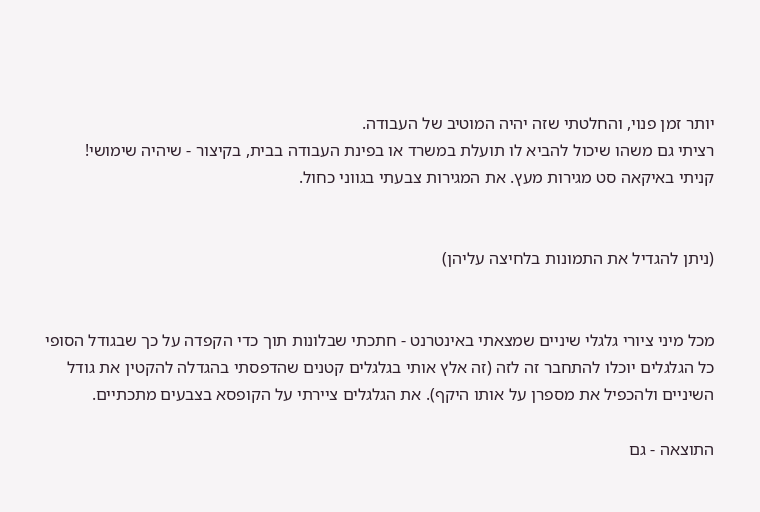יותר זמן פנוי, והחלטתי שזה יהיה המוטיב של העבודה.
רציתי גם משהו שיכול להביא לו תועלת במשרד או בפינת העבודה בבית, בקיצור - שיהיה שימושי!
קניתי באיקאה סט מגירות מעץ. את המגירות צבעתי בגווני כחול.


(ניתן להגדיל את התמונות בלחיצה עליהן)


מכל מיני ציורי גלגלי שיניים שמצאתי באינטרנט - חתכתי שבלונות תוך כדי הקפדה על כך שבגודל הסופי כל הגלגלים יוכלו להתחבר זה לזה (זה אלץ אותי בגלגלים קטנים שהדפסתי בהגדלה להקטין את גודל השיניים ולהכפיל את מספרן על אותו היקף). את הגלגלים ציירתי על הקופסא בצבעים מתכתיים.

התוצאה - גם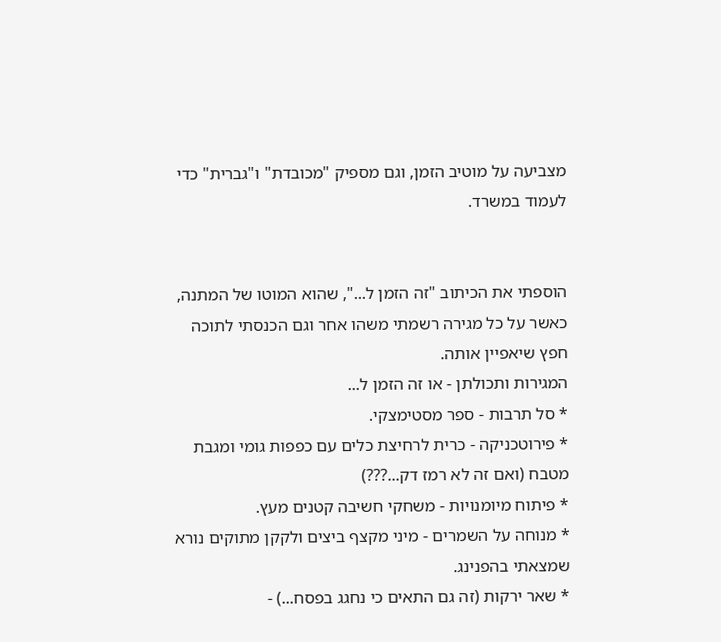מצביעה על מוטיב הזמן, וגם מספיק "מכובדת" ו"גברית" כדי לעמוד במשרד.


הוספתי את הכיתוב "זה הזמן ל...", שהוא המוטו של המתנה, כאשר על כל מגירה רשמתי משהו אחר וגם הכנסתי לתוכה חפץ שיאפיין אותה.
המגירות ותכולתן - או זה הזמן ל...
* סל תרבות - ספר מסטימצקי.
* פירוטכניקה - כרית לרחיצת כלים עם כפפות גומי ומגבת מטבח (ואם זה לא רמז דק...???)
* פיתוח מיומנויות - משחקי חשיבה קטנים מעץ.
* מנוחה על השמרים - מיני מקצף ביצים ולקקן מתוקים נורא שמצאתי בהפנינג.
* שאר ירקות (זה גם התאים כי נחגג בפסח...) -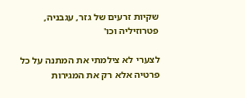שקיות זרעים של גזר, עגבניה, פטרוזיליה וכו'

לצערי לא צילמתי את המתנה על כל פרטיה אלא רק את המגירות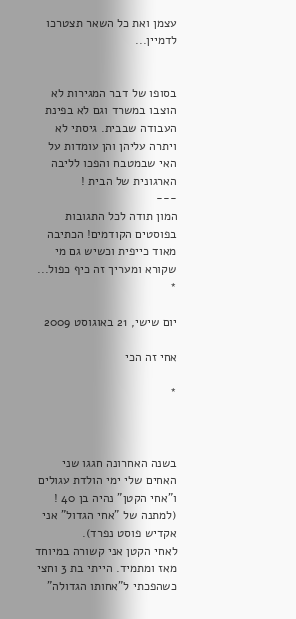עצמן ואת כל השאר תצטרכו לדמיין...


בסופו של דבר המגירות לא הוצבו במשרד וגם לא בפינת העבודה שבבית. גיסתי לא ויתרה עליהן והן עומדות על האי שבמטבח והפכו לליבה הארגונית של הבית !
---
המון תודה לכל התגובות בפוסטים הקודמים! הכתיבה מאוד כייפית וכשיש גם מי שקורא ומעריך זה כיף כפול...
*

יום שישי, 21 באוגוסט 2009

אחי זה הכי

*



בשנה האחרונה חגגו שני האחים שלי ימי הולדת עגולים ו"אחי הקטן" נהיה בן 40 ! (למתנה של "אחי הגדול" אני אקדיש פוסט נפרד).
לאחי הקטן אני קשורה במיוחד מאז ומתמיד. הייתי בת 3 וחצי כשהפכתי ל"אחותו הגדולה"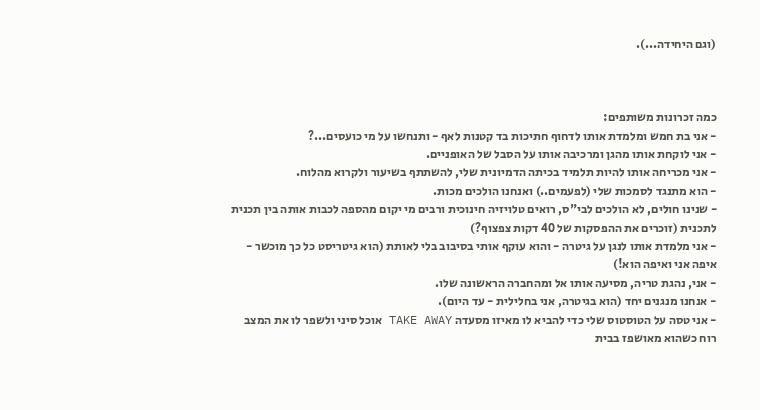(וגם היחידה...).



כמה זכרונות משותפים:
- אני בת חמש ומלמדת אותו לדחוף חתיכות בד קטנות לאף - ותנחשו על מי כועסים...?
- אני לוקחת אותו מהגן ומרכיבה אותו על הסבל של האופניים.
- אני מכריחה אותו להיות תלמיד בכיתה הדמיונית שלי, להשתתף בשיעור ולקרוא מהלוח.
- הוא מתנגד לסמכות שלי (לפעמים..) ואנחנו הולכים מכות.
- שנינו חולים, לא הולכים לבי"ס, רואים טלויזיה חינוכית ורבים מי יקום מהספה לכבות אותה בין תכנית לתכנית (זוכרים את ההפסקות של 40 דקות צפצוף?)
- אני מלמדת אותו לנגן על גיטרה - והוא עוקף אותי בסיבוב בלי לאותת (הוא גיטריסט כל כך מוכשר - איפה אני ואיפה הוא!)
- אני, נהגת טריה, מסיעה אותו אל ומהחברה הראשונה שלו.
- אנחנו מנגנים יחד (הוא בגיטרה, אני בחלילית - עד היום).
- אני טסה על הטוסטוס שלי כדי להביא לו מאיזו מסעדה TAKE AWAY אוכל סיני ולשפר לו את המצב רוח כשהוא מאושפז בבית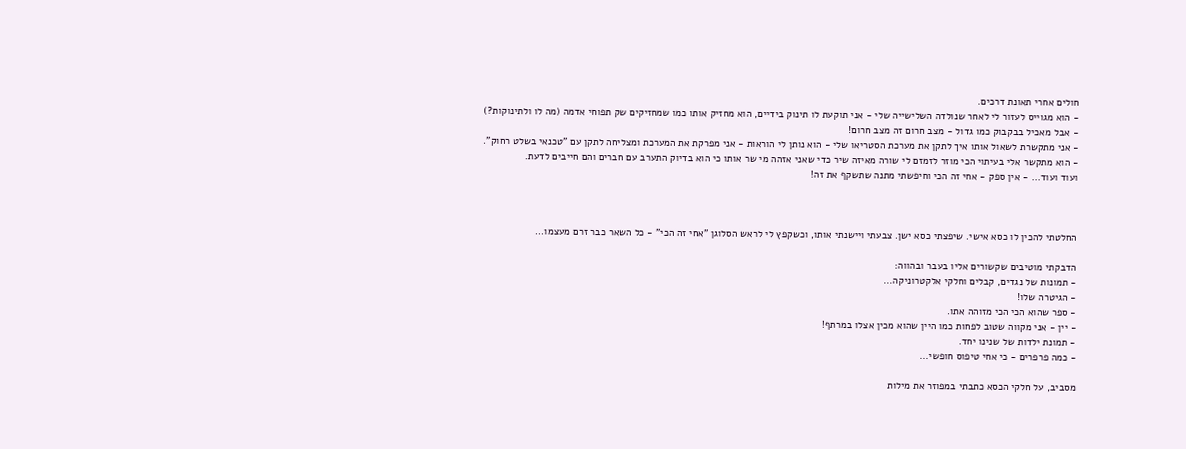חולים אחרי תאונת דרכים.
- הוא מגוייס לעזור לי לאחר שנולדה השלישייה שלי - אני תוקעת לו תינוק בידיים, הוא מחזיק אותו כמו שמחזיקים שק תפוחי אדמה (מה לו ולתינוקות?) - אבל מאכיל בבקבוק כמו גדול - מצב חרום זה מצב חרום!
- אני מתקשרת לשאול אותו איך לתקן את מערכת הסטריאו שלי - הוא נותן לי הוראות - אני מפרקת את המערכת ומצליחה לתקן עם "טכנאי בשלט רחוק".
- הוא מתקשר אלי בעיתוי הכי מוזר לזמזם לי שורה מאיזה שיר כדי שאני אזהה מי שר אותו כי הוא בדיוק התערב עם חברים והם חייבים לדעת.
ועוד ועוד... - אין ספק - אחי זה הכי וחיפשתי מתנה שתשקף את זה!



החלטתי להכין לו כסא אישי. שיפצתי כסא ישן. צבעתי ויישנתי אותו, וכשקפץ לי לראש הסלוגן "אחי זה הכי" - כל השאר כבר זרם מעצמו...

הדבקתי מוטיבים שקשורים אליו בעבר ובהווה:
- תמונות של נגדים, קבלים וחלקי אלקטרוניקה...
- הגיטרה שלו!
- ספר שהוא הכי הכי מזוהה אתו.
- יין - אני מקווה שטוב לפחות כמו היין שהוא מכין אצלו במרתף!
- תמונת ילדות של שנינו יחד.
- כמה פרפרים - כי אחי טיפוס חופשי...

מסביב, על חלקי הכסא כתבתי במפוזר את מילות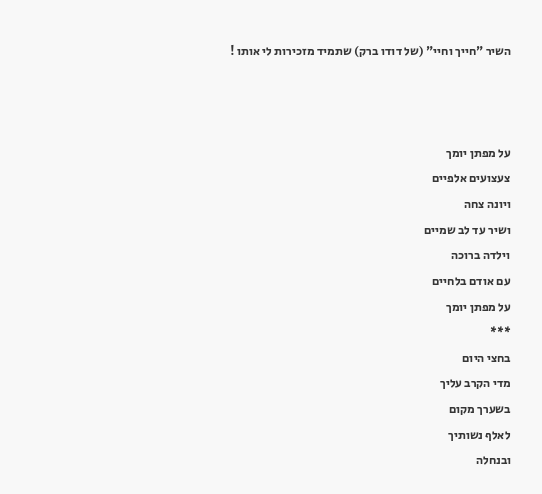השיר "חייך וחיי" (של דודו ברק) שתמיד מזכירות לי אותו !



על מפתן יומך
צעצועים אלפיים
ויונה צחה
ושיר עד לב שמיים
וילדה ברוכה
עם אודם בלחיים
על מפתן יומך
***
בחצי היום
מדי הקרב עליך
בשערך מקום
לאלף נשותיך
ובנחלה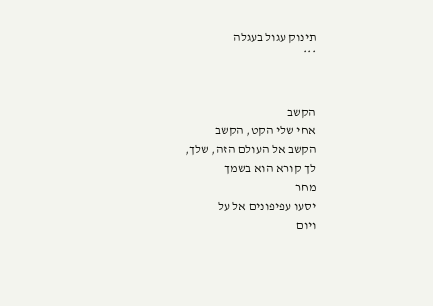תינוק עגול בעגלה
***


הקשב
אחי שלי הקט, הקשב
הקשב אל העולם הזה, שלך,
לך קורא הוא בשמך
מחר
יסעו עפיפונים אל על
ויום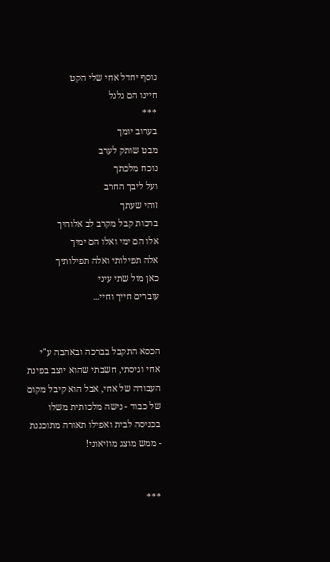נוסף יחדל אחי שלי הקט
חיינו הם גלגל
***
בערוב יומך
מבט שותק לערב
נוכח מלכתך
ועל ליבך החרב
זוהי שעתך
ברכות קבל מקרב לב אלוהיך
אלו הם ימי ואלו הם ימיך
אלה תפילותי ואלה תפילותיך
כאן מול שתי עיני
עוברים חייך וחיי...


הכסא התקבל בברכה ובאהבה ע"י אחי וגיסתי, חשבתי שהוא יוצב בפינת העבודה של אחי, אבל הוא קיבל מקום של כבוד - נישה מלכותית משלו בכניסה לבית ואפילו תאורה מתוכננת - ממש מוצג מוזיאוני!


***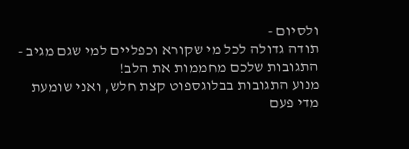ולסיום -
תודה גדולה לכל מי שקורא וכפליים למי שגם מגיב - התגובות שלכם מחממות את הלב!
מנוע התגובות בבלוגספוט קצת חלש, ואני שומעת מדי פעם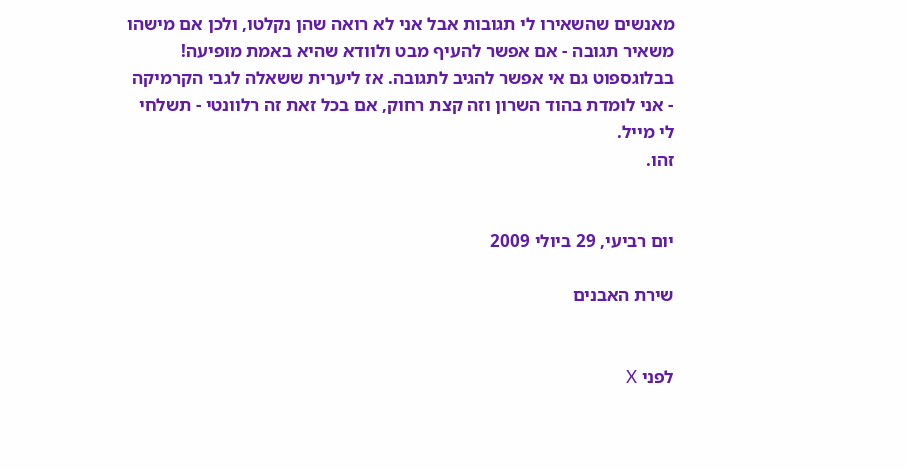מאנשים שהשאירו לי תגובות אבל אני לא רואה שהן נקלטו, ולכן אם מישהו משאיר תגובה - אם אפשר להעיף מבט ולוודא שהיא באמת מופיעה!
בבלוגספוט גם אי אפשר להגיב לתגובה. אז ליערית ששאלה לגבי הקרמיקה - אני לומדת בהוד השרון וזה קצת רחוק, אם בכל זאת זה רלוונטי - תשלחי לי מייל.
זהו.


יום רביעי, 29 ביולי 2009

שירת האבנים


לפני X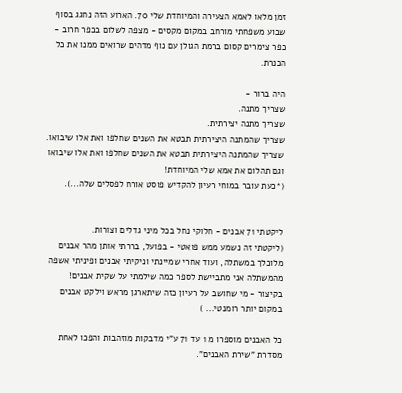זמן מלאו לאמא הצעירה והמיוחדת שלי 70. הארוע הזה נחגג בסוף שבוע משפחתי מורחב במקום מקסים - מצפה לשלום בכפר חרוב - כפר צימרים קסום ברמת הגולן עם נוף מדהים שרואים ממנו את כל הכנרת.

היה ברור -
שצריך מתנה.
שצריך מתנה יצירתית.
שצריך שהמתנה היצירתית תבטא את השנים שחלפו ואת אלו שיבואו.
שצריך שהמתנה היצירתית תבטא את השנים שחלפו ואת אלו שיבואו וגם תהלום את אמא שלי המיוחדת!
(*כעת עובר במוחי רעיון להקדיש פוסט אורח לפסלים שלה...).


ליקטתי 71 אבנים - חלוקי נחל בכל מיני גדלים וצורות.
(ליקטתי זה נשמע ממש פואטי - בפועל, בררתי אותן מהר אבנים מלוכלך במשתלה, ועוד אחרי שמיינתי וניקיתי אבנים ופיניתי אשפה מהמשתלה אני מתביישת לספר כמה שילמתי על שקית אבנים! בקיצור - מי שחושב על רעיון כזה שיתארגן מראש וילקט אבנים במקום יותר רומנטי... )

כל האבנים מוספרו מ 1 עד 71 ע"י מדבקות מוזהבות והפכו לאחת מסדרת "שירת האבנים".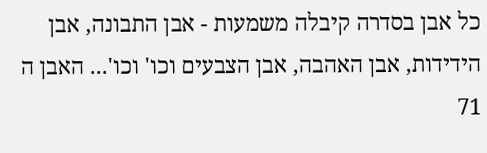כל אבן בסדרה קיבלה משמעות - אבן התבונה, אבן הידידות, אבן האהבה, אבן הצבעים וכו' וכו'... האבן ה 71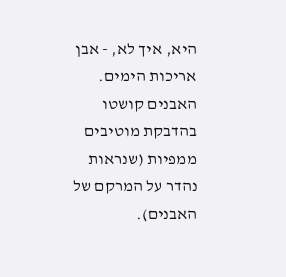היא, איך לא, - אבן אריכות הימים. האבנים קושטו בהדבקת מוטיבים ממפיות (שנראות נהדר על המרקם של האבנים).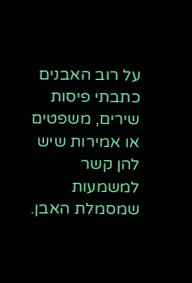על רוב האבנים כתבתי פיסות שירים, משפטים או אמירות שיש להן קשר למשמעות שמסמלת האבן.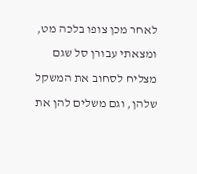לאחר מכן צופו בלכה מט, ומצאתי עבורן סל שגם מצליח לסחוב את המשקל שלהן, וגם משלים להן את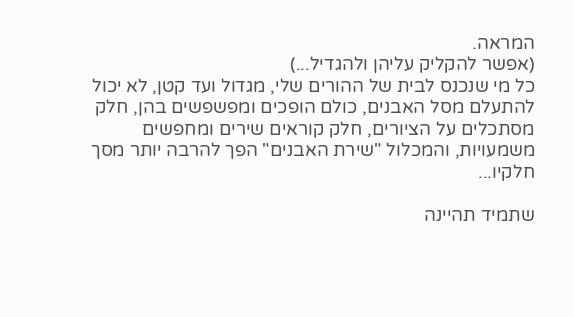המראה.
(אפשר להקליק עליהן ולהגדיל...)
כל מי שנכנס לבית של ההורים שלי, מגדול ועד קטן, לא יכול להתעלם מסל האבנים, כולם הופכים ומפשפשים בהן, חלק מסתכלים על הציורים, חלק קוראים שירים ומחפשים משמעויות, והמכלול "שירת האבנים" הפך להרבה יותר מסך חלקיו...

שתמיד תהיינה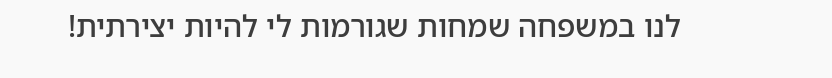לנו במשפחה שמחות שגורמות לי להיות יצירתית!